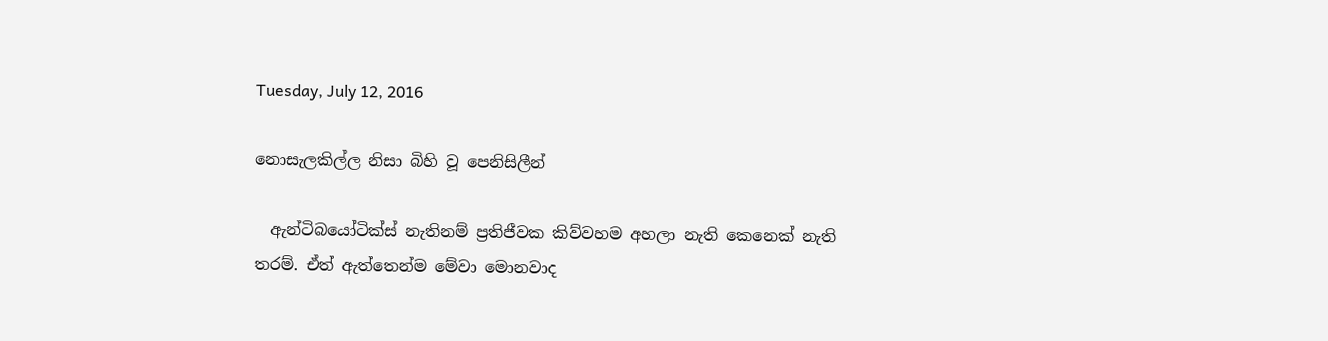Tuesday, July 12, 2016

නොසැලකිල්ල නිසා බිහි වූ පෙනිසිලීන්

  ඇන්ටිබයෝටික්ස් නැතිනම් ප්‍රතිජීවක කිව්වහම අහලා නැති කෙනෙක් නැති තරම්. ඒත් ඇත්තෙන්ම මේවා මොනවාද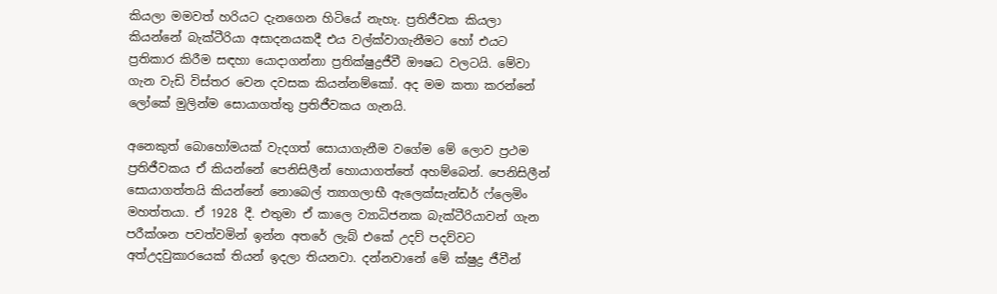කියලා මමවත් හරියට දැනගෙන හිටියේ නැහැ. ප්‍රතිජීවක කියලා කියන්නේ බැක්ටීරියා අසාදනයකදී එය වල්ක්වාගැනීමට හෝ එයට ප්‍රතිකාර කිරීම සඳහා යොදාගන්නා ප්‍රතික්ෂුද්‍රජීවී ඖෂධ වලටයි. මේවා ගැන වැඩි විස්තර වෙන දවසක කියන්නම්කෝ. අද මම කතා කරන්නේ ලෝකේ මුලින්ම සොයාගත්තු ප්‍රතිජීවකය ගැනයි.

අනෙකුත් බොහෝමයක් වැදගත් සොයාගැනීම වගේම මේ ලොව ප්‍රථම ප්‍රතිජීවකය ඒ කියන්නේ පෙනිසිලීන් හොයාගත්තේ අහම්බෙන්. පෙනිසිලීන් සොයාගත්තයි කියන්නේ නොබෙල් ත්‍යාගලාභී ඇලෙක්සැන්ඩර් ෆ්ලෙමිං මහත්තයා. ඒ 1928 දී. එතුමා ඒ කාලෙ ව්‍යාධිජනක බැක්ටීරියාවන් ගැන පරීක්ශන පවත්වමින් ඉන්න අතරේ ලැබ් එකේ උදව් පදව්වට අත්උදවුකාරයෙක් තියන් ඉදලා තියනවා. දන්නවානේ මේ ක්ෂුද්‍ර ජීවීන්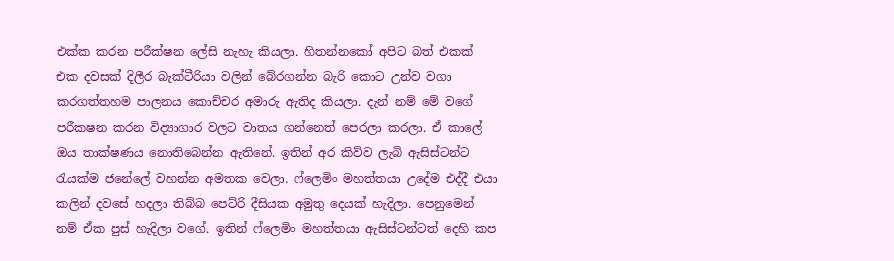එක්ක කරන පරීක්ෂන ලේසි නැහැ කියලා. හිතන්නකෝ අපිට බත් එකක් එක දවසක් දිලීර බැක්ටීරියා වලින් බේරගන්න බැරි කොට උන්ව වගා කරගත්තහම පාලනය කොච්චර අමාරු ඇතිද කියලා. දැන් නම් මේ වගේ පරීකෂන කරන විද්‍යාගාර වලට වාතය ගන්නෙත් පෙරලා කරලා. ඒ කාලේ ඔය තාක්ෂණය නොතිබෙන්න ඇතිනේ. ඉතින් අර කිව්ව ලැබි ඇසිස්ටන්ට රැයක්ම ජනේලේ වහන්න අමතක වෙලා. ෆ්ලෙමිං මහත්තයා උදේම එද්දී එයා කලින් දවසේ හදලා තිබ්බ පෙට්රි දීසියක අමුතු දෙයක් හැදිලා. පෙනුමෙන් නම් ඒක පුස් හැදිලා වගේ. ඉතින් ෆ්ලෙමිං මහත්තයා ඇසිස්ටන්ටත් දෙහි කප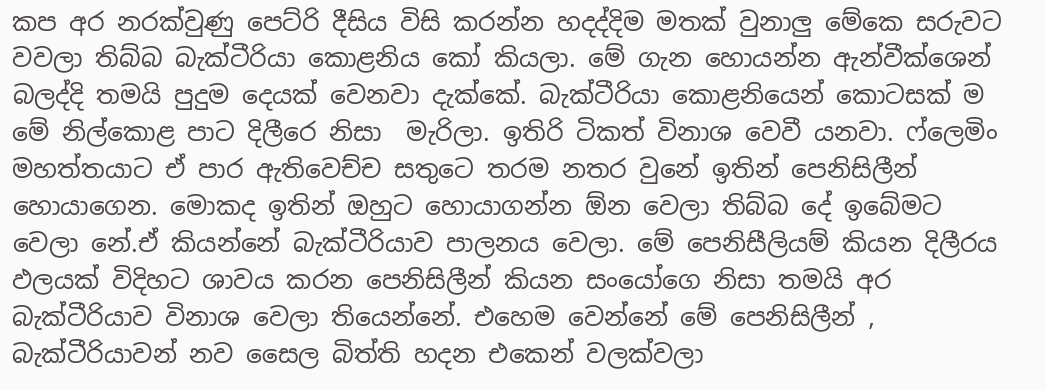කප අර නරක්වුණු පෙට්රි දීසිය විසි කරන්න හදද්දිම මතක් වුනාලු මේකෙ සරුවට වවලා තිබ්බ බැක්ටීරියා කොළනිය කෝ කියලා. මේ ගැන හොයන්න ඇන්වීක්ශෙන් බලද්දි තමයි පුදුම දෙයක් වෙනවා දැක්කේ. බැක්ටීරියා කොළනියෙන් කොටසක් ම මේ නිල්කොළ පාට දිලීරෙ නිසා  මැරිලා. ඉතිරි ටිකත් විනාශ වෙවී යනවා. ෆ්ලෙමිං මහත්තයාට ඒ පාර ඇතිවෙච්ච සතුටෙ තරම නතර වුනේ ඉතින් පෙනිසිලීන් හොයාගෙන. මොකද ඉතින් ඔහුට හොයාගන්න ඕන වෙලා තිබ්බ දේ ඉබේමට වෙලා නේ.ඒ කියන්නේ බැක්ටීරියාව පාලනය වෙලා. මේ පෙනිසීලියම් කියන දිලීරය ඵලයක් විදිහට ශාවය කරන පෙනිසිලීන් කියන සංයෝගෙ නිසා තමයි අර බැක්ටීරියාව විනාශ වෙලා තියෙන්නේ. එහෙම වෙන්නේ මේ පෙනිසිලීන් , බැක්ටීරියාවන් නව සෛල බිත්ති හදන එකෙන් වලක්වලා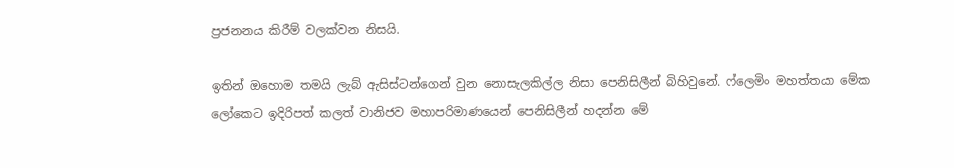ප්‍රජනනය කිරීම් වලක්වන නිසයි.

ඉතින් ඔහොම තමයි ලැබ් ඇසිස්ටන්ගෙන් වුන නොසැලකිල්ල නිසා පෙනිසිලීන් බිහිවුනේ. ෆ්ලෙමිං මහත්තයා මේක ලෝකෙට ඉදිරිපත් කලත් වානිජව මහාපරිමාණයෙන් පෙනිසිලීන් හදන්න මේ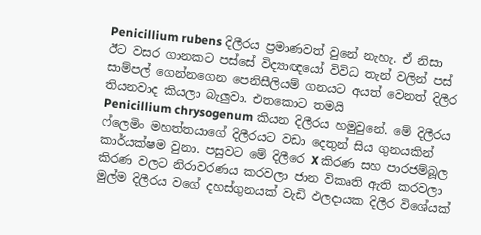Penicillium rubens දිලීරය ප්‍රමාණවත් වුනේ නැහැ. ඒ නිසා ඊට වසර ගානකට පස්සේ විද්‍යාඥයෝ විවිධ තැන් වලින් පස් සාම්පල් ගෙන්නගෙන පෙනිසීලියම් ගනයට අයත් වෙනත් දිලීර තියනවාද කියලා බැලුවා. එතකොට තමයි
Penicillium chrysogenum කියන දිලීරය හමුවුනේ. මේ දිලීරය ෆ්ලෙමිං මහත්තයාගේ දිලීරයට වඩා දෙතුන් සිය ගුනයකින් කාර්යක්ෂම වුනා. පසුවට මේ දිලීරෙ X කිරණ සහ පාරජම්බූල කිරණ වලට නිරාවරණය කරවලා ජාන විකෘති ඇති කරවලා මුල්ම දිලීරය වගේ දහස්ගුනයක් වැඩි ඵලදායක දිලීර විශේයක්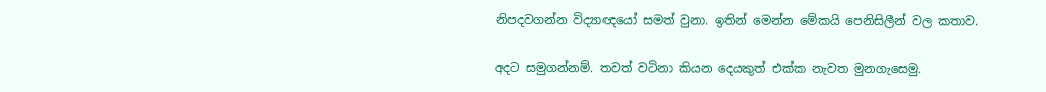නිපදවගන්න විද්‍යාඥයෝ සමත් වුනා. ඉතින් මෙන්න මේකයි පෙනිසිලීන් වල කතාව.

අදට සමුගන්නම්. තවත් වටිනා කියන දෙයකුත් එක්ක නැවත මුනගැසෙමු.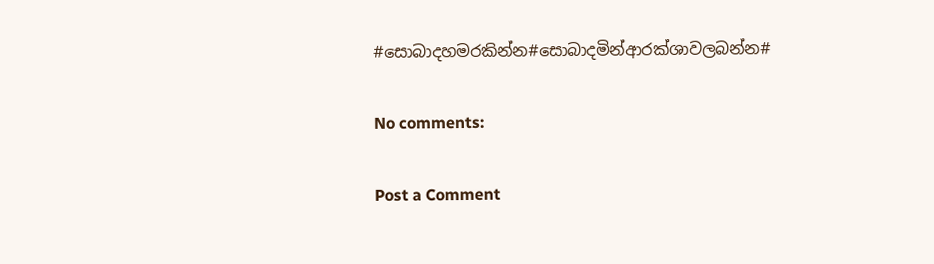#සොබාදහමරකින්න#සොබාදමින්ආරක්ශාවලබන්න#

No comments:

Post a Comment